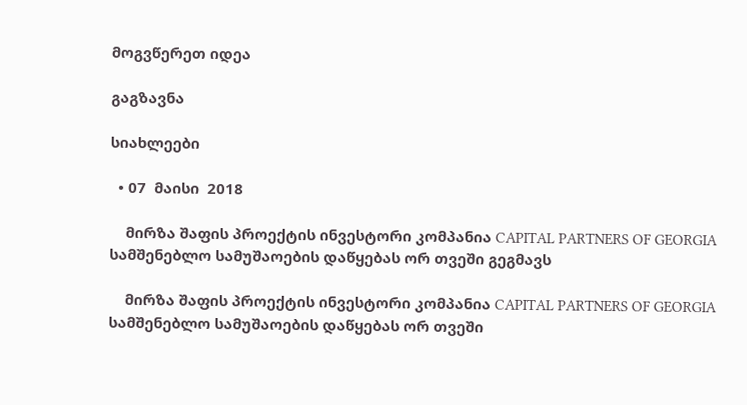მოგვწერეთ იდეა

გაგზავნა

სიახლეები

  • 07  მაისი  2018

    მირზა შაფის პროექტის ინვესტორი კომპანია CAPITAL PARTNERS OF GEORGIA სამშენებლო სამუშაოების დაწყებას ორ თვეში გეგმავს

    მირზა შაფის პროექტის ინვესტორი კომპანია CAPITAL PARTNERS OF GEORGIA სამშენებლო სამუშაოების დაწყებას ორ თვეში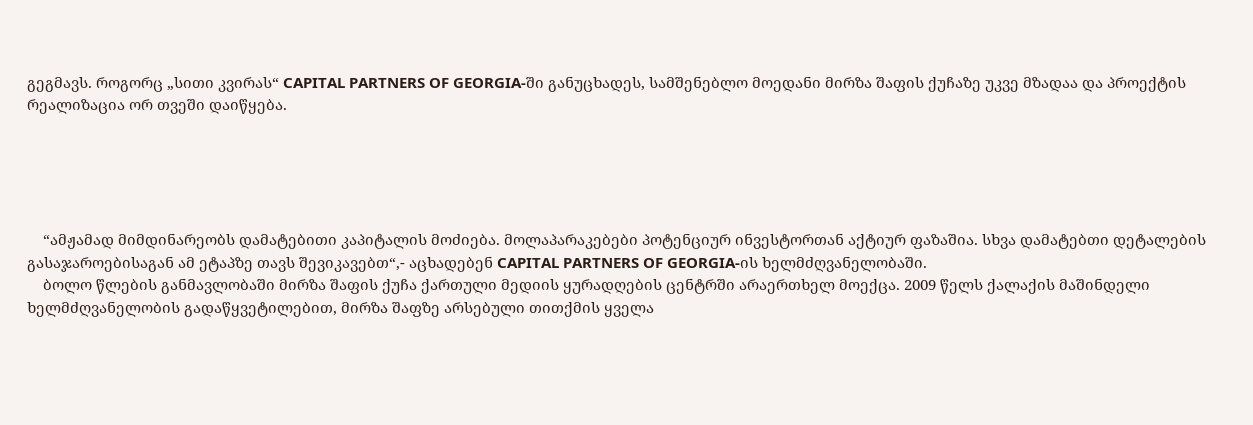გეგმავს. როგორც „სითი კვირას“ CAPITAL PARTNERS OF GEORGIA-ში განუცხადეს, სამშენებლო მოედანი მირზა შაფის ქუჩაზე უკვე მზადაა და პროექტის რეალიზაცია ორ თვეში დაიწყება.





    “ამჟამად მიმდინარეობს დამატებითი კაპიტალის მოძიება. მოლაპარაკებები პოტენციურ ინვესტორთან აქტიურ ფაზაშია. სხვა დამატებთი დეტალების გასაჯაროებისაგან ამ ეტაპზე თავს შევიკავებთ“,- აცხადებენ CAPITAL PARTNERS OF GEORGIA-ის ხელმძღვანელობაში.
    ბოლო წლების განმავლობაში მირზა შაფის ქუჩა ქართული მედიის ყურადღების ცენტრში არაერთხელ მოექცა. 2009 წელს ქალაქის მაშინდელი ხელმძღვანელობის გადაწყვეტილებით, მირზა შაფზე არსებული თითქმის ყველა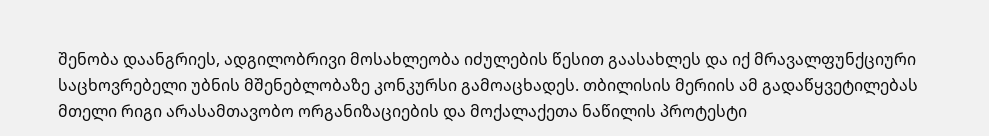შენობა დაანგრიეს, ადგილობრივი მოსახლეობა იძულების წესით გაასახლეს და იქ მრავალფუნქციური საცხოვრებელი უბნის მშენებლობაზე კონკურსი გამოაცხადეს. თბილისის მერიის ამ გადაწყვეტილებას მთელი რიგი არასამთავობო ორგანიზაციების და მოქალაქეთა ნაწილის პროტესტი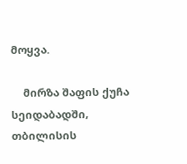მოყვა.

    მირზა შაფის ქუჩა სეიდაბადში, თბილისის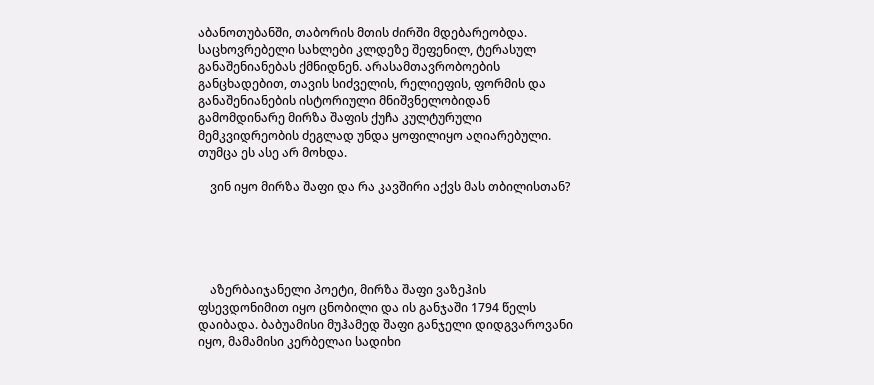აბანოთუბანში, თაბორის მთის ძირში მდებარეობდა. საცხოვრებელი სახლები კლდეზე შეფენილ, ტერასულ განაშენიანებას ქმნიდნენ. არასამთავრობოების განცხადებით, თავის სიძველის, რელიეფის, ფორმის და განაშენიანების ისტორიული მნიშვნელობიდან გამომდინარე მირზა შაფის ქუჩა კულტურული მემკვიდრეობის ძეგლად უნდა ყოფილიყო აღიარებული. თუმცა ეს ასე არ მოხდა.

    ვინ იყო მირზა შაფი და რა კავშირი აქვს მას თბილისთან?





    აზერბაიჯანელი პოეტი, მირზა შაფი ვაზეჰის ფსევდონიმით იყო ცნობილი და ის განჯაში 1794 წელს დაიბადა. ბაბუამისი მუჰამედ შაფი განჯელი დიდგვაროვანი იყო, მამამისი კერბელაი სადიხი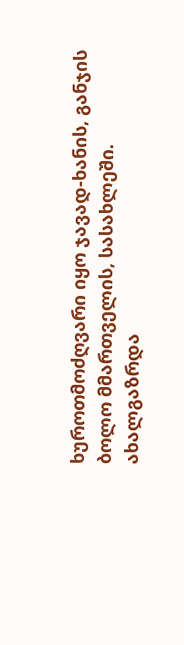ხუროთმოძღვარი იყო ჯავად-ხანის, განჯის ბოლო მმართველის, სასახლეში. ახალგაზრდა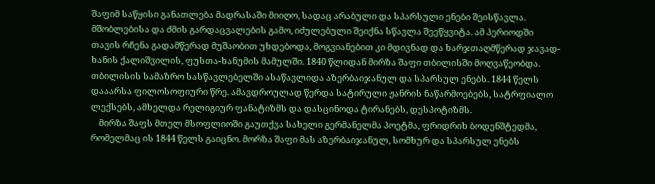შაფიმ საწყისი განათლება მადრასაში მიიღო, სადაც არაბული და სპარსული ენები შეისწავლა. მშობლებისა და ძმის გარდაცვალების გამო, იძულებული შეიქნა სწავლა შეეწყვიტა. ამ პერიოდში თავის რჩენა გადამწერად მუშაობით უხდებოდა, მოგვიანებით კი მდივნად და ხარჯთაღმწერად ჯავად-ხანის ქალიშვილის, ფუსთა-ხანუმის მამულში. 1840 წლიდან მირზა შაფი თბილისში მოღვაწეობდა. თბილისის სამაზრო სასწავლებელში ასაწავლიდა აზერბაიჯანულ და სპარსულ ენებს. 1844 წელს დააარსა ფილოსოფიური წრე. ამავდროულად წერდა სატირული ჟანრის ნაწარმოებებს, სატრფიალო ლექსებს, ამხელდა რელიგიურ ფანატიზმს და დასცინოდა ტირანებს, დესპოტიზმს.
    მირზა შაფს მთელ მსოფლიოში გაუთქვა სახელი გერმანელმა პოეტმა, ფრიდრიხ ბოდენშტედმა, რომელმაც ის 1844 წელს გაიცნო. მორზა შაფი მას აზერბაიჯანულ, სომხურ და სპარსულ ენებს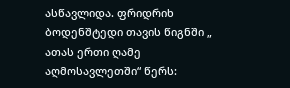ასწავლიდა. ფრიდრიხ ბოდენშტედი თავის წიგნში „ ათას ერთი ღამე აღმოსავლეთში“ წერს: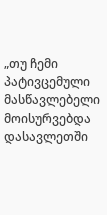„თუ ჩემი პატივცემული მასწავლებელი მოისურვებდა დასავლეთში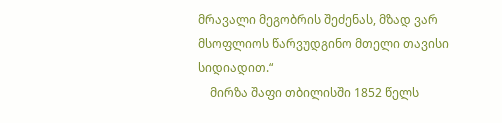მრავალი მეგობრის შეძენას, მზად ვარ მსოფლიოს წარვუდგინო მთელი თავისი სიდიადით.“
    მირზა შაფი თბილისში 1852 წელს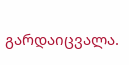გარდაიცვალა.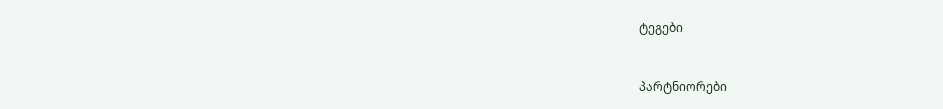ტეგები


პარტნიორები